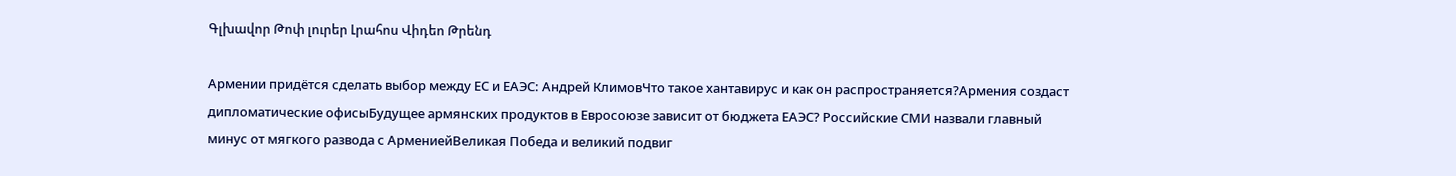Գլխավոր Թոփ լուրեր Լրահոս Վիդեո Թրենդ

Армении придётся сделать выбор между ЕС и ЕАЭС: Андрей КлимовЧто такое хантавирус и как он распространяется?Армения создаст дипломатические офисыБудущее армянских продуктов в Евросоюзе зависит от бюджета ЕАЭС? Российские СМИ назвали главный минус от мягкого развода с АрмениейВеликая Победа и великий подвиг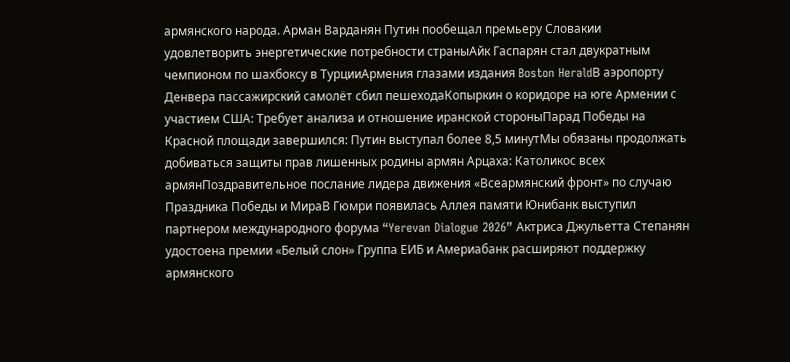армянского народа. Арман Варданян Путин пообещал премьеру Словакии удовлетворить энергетические потребности страныАйк Гаспарян стал двукратным чемпионом по шахбоксу в ТурцииАрмения глазами издания Boston HeraldВ аэропорту Денвера пассажирский самолёт сбил пешеходаКопыркин о коридоре на юге Армении с участием США: Требует анализа и отношение иранской стороныПарад Победы на Красной площади завершился: Путин выступал более 8,5 минутМы обязаны продолжать добиваться защиты прав лишенных родины армян Арцаха: Католикос всех армянПоздравительное послание лидера движения «Всеармянский фронт» по случаю Праздника Победы и МираВ Гюмри появилась Аллея памяти Юнибанк выступил партнером международного форума “Yerevan Dialogue 2026” Актриса Джульетта Степанян удостоена премии «Белый слон» Группа ЕИБ и Америабанк расширяют поддержку армянского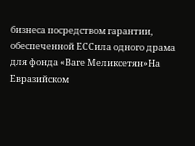бизнеса посредством гарантии, обеспеченной ЕССила одного драма для фонда «Ваге Меликсетян»На Евразийском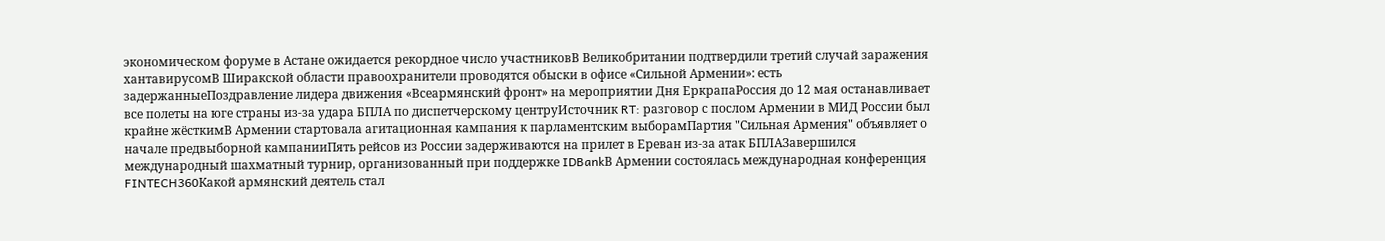экономическом форуме в Астане ожидается рекордное число участниковВ Великобритании подтвердили третий случай заражения хантавирусомВ Ширакской области правоохранители проводятся обыски в офисе «Сильной Армении»: есть задержанныеПоздравление лидера движения «Всеармянский фронт» на мероприятии Дня ЕркрапаРоссия до 12 мая останавливает все полеты на юге страны из-за удара БПЛА по диспетчерскому центруИсточник RT: разговор с послом Армении в МИД России был крайне жёсткимВ Армении стартовала агитационная кампания к парламентским выборамПартия "Сильная Армения" объявляет о начале предвыборной кампанииПять рейсов из России задерживаются на прилет в Ереван из-за атак БПЛАЗавершился международный шахматный турнир, организованный при поддержке IDBankВ Армении состоялась международная конференция FINTECH360Какой армянский деятель стал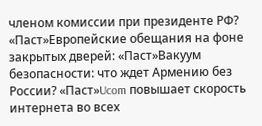членом комиссии при президенте РФ? «Паст»Европейские обещания на фоне закрытых дверей: «Паст»Вакуум безопасности: что ждет Армению без России? «Паст»Ucom повышает скорость интернета во всех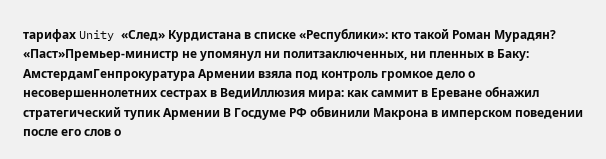тарифах Unity «След» Курдистана в списке «Республики»: кто такой Роман Мурадян? «Паст»Премьер-министр не упомянул ни политзаключенных, ни пленных в Баку: АмстердамГенпрокуратура Армении взяла под контроль громкое дело о несовершеннолетних сестрах в ВедиИллюзия мира: как саммит в Ереване обнажил стратегический тупик Армении В Госдуме РФ обвинили Макрона в имперском поведении после его слов о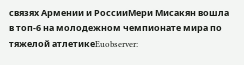связях Армении и РоссииМери Мисакян вошла в топ-6 на молодежном чемпионате мира по тяжелой атлетикеEuobserver: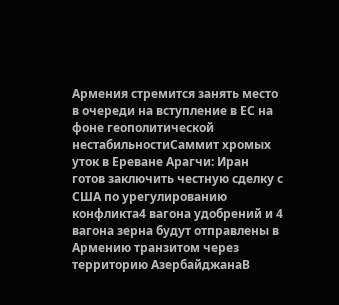Армения стремится занять место в очереди на вступление в ЕС на фоне геополитической нестабильностиСаммит хромых уток в Ереване Арагчи: Иран готов заключить честную сделку с США по урегулированию конфликта4 вагона удобрений и 4 вагона зерна будут отправлены в Армению транзитом через территорию АзербайджанаВ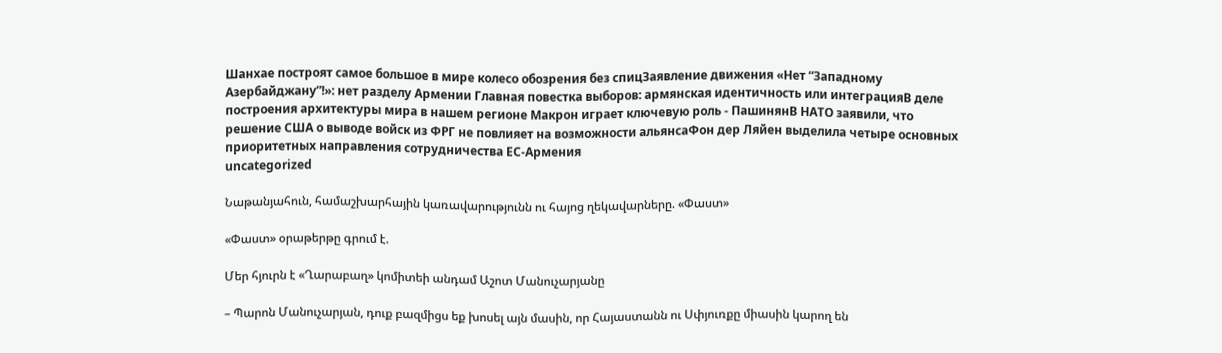Шанхае построят самое большое в мире колесо обозрения без спицЗаявление движения «Нет “Западному Азербайджану”!»: нет разделу Армении Главная повестка выборов: армянская идентичность или интеграцияВ деле построения архитектуры мира в нашем регионе Макрон играет ключевую роль - ПашинянВ НАТО заявили, что решение США о выводе войск из ФРГ не повлияет на возможности альянсаФон дер Ляйен выделила четыре основных приоритетных направления сотрудничества ЕС-Армения
uncategorized

Նաթանյահուն, համաշխարհային կառավարությունն ու հայոց ղեկավարները. «Փաստ»

«Փաստ» օրաթերթը գրում է.

Մեր հյուրն է «Ղարաբաղ» կոմիտեի անդամ Աշոտ Մանուչարյանը

– Պարոն Մանուչարյան, դուք բազմիցս եք խոսել այն մասին, որ Հայաստանն ու Սփյուռքը միասին կարող են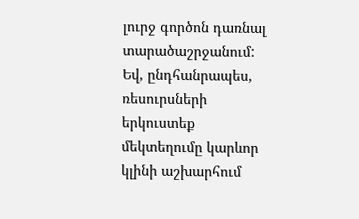լուրջ գործոն դառնալ տարածաշրջանում: Եվ, ընդհանրապես, ռեսուրսների երկուստեք մեկտեղումը կարևոր կլինի աշխարհում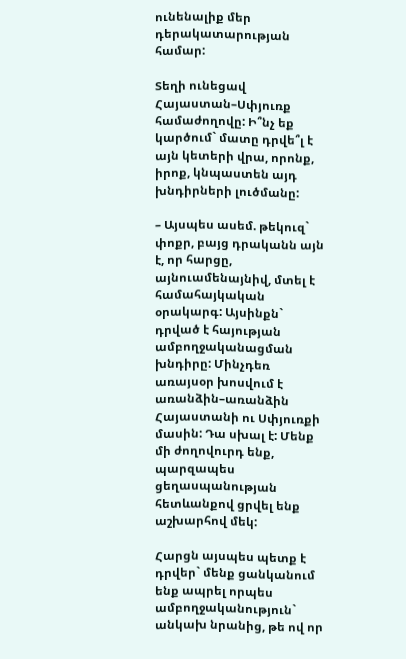ունենալիք մեր դերակատարության համար:

Տեղի ունեցավ Հայաստան–Սփյուռք համաժողովը: Ի՞նչ եք կարծում` մատը դրվե՞լ է այն կետերի վրա, որոնք, իրոք, կնպաստեն այդ խնդիրների լուծմանը:

– Այսպես ասեմ. թեկուզ` փոքր, բայց դրականն այն է, որ հարցը, այնուամենայնիվ, մտել է համահայկական օրակարգ: Այսինքն` դրված է հայության ամբողջականացման խնդիրը: Մինչդեռ առայսօր խոսվում է առանձին–առանձին Հայաստանի ու Սփյուռքի մասին: Դա սխալ է: Մենք մի ժողովուրդ ենք, պարզապես ցեղասպանության հետևանքով ցրվել ենք աշխարհով մեկ:

Հարցն այսպես պետք է դրվեր` մենք ցանկանում ենք ապրել որպես ամբողջականություն` անկախ նրանից, թե ով որ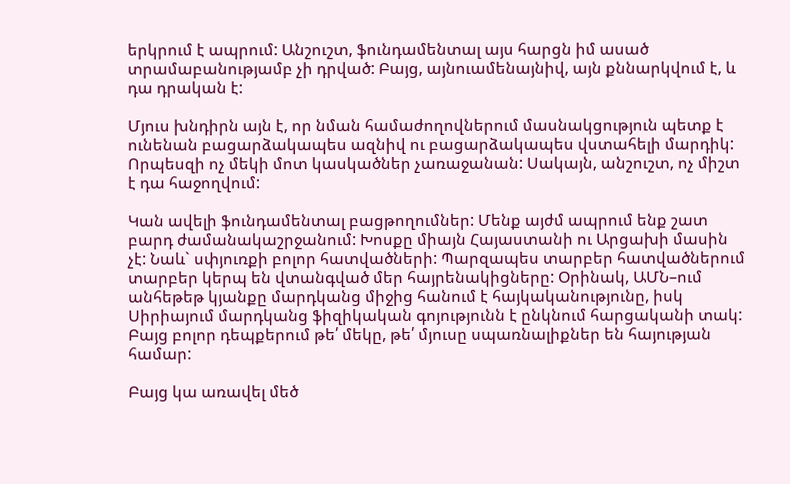երկրում է ապրում: Անշուշտ, ֆունդամենտալ այս հարցն իմ ասած տրամաբանությամբ չի դրված: Բայց, այնուամենայնիվ, այն քննարկվում է, և դա դրական է:

Մյուս խնդիրն այն է, որ նման համաժողովներում մասնակցություն պետք է ունենան բացարձակապես ազնիվ ու բացարձակապես վստահելի մարդիկ: Որպեսզի ոչ մեկի մոտ կասկածներ չառաջանան: Սակայն, անշուշտ, ոչ միշտ է դա հաջողվում:

Կան ավելի ֆունդամենտալ բացթողումներ: Մենք այժմ ապրում ենք շատ բարդ ժամանակաշրջանում: Խոսքը միայն Հայաստանի ու Արցախի մասին չէ: Նաև` սփյուռքի բոլոր հատվածների: Պարզապես տարբեր հատվածներում տարբեր կերպ են վտանգված մեր հայրենակիցները: Օրինակ, ԱՄՆ–ում անհեթեթ կյանքը մարդկանց միջից հանում է հայկականությունը, իսկ Սիրիայում մարդկանց ֆիզիկական գոյությունն է ընկնում հարցականի տակ: Բայց բոլոր դեպքերում թե՛ մեկը, թե՛ մյուսը սպառնալիքներ են հայության համար:

Բայց կա առավել մեծ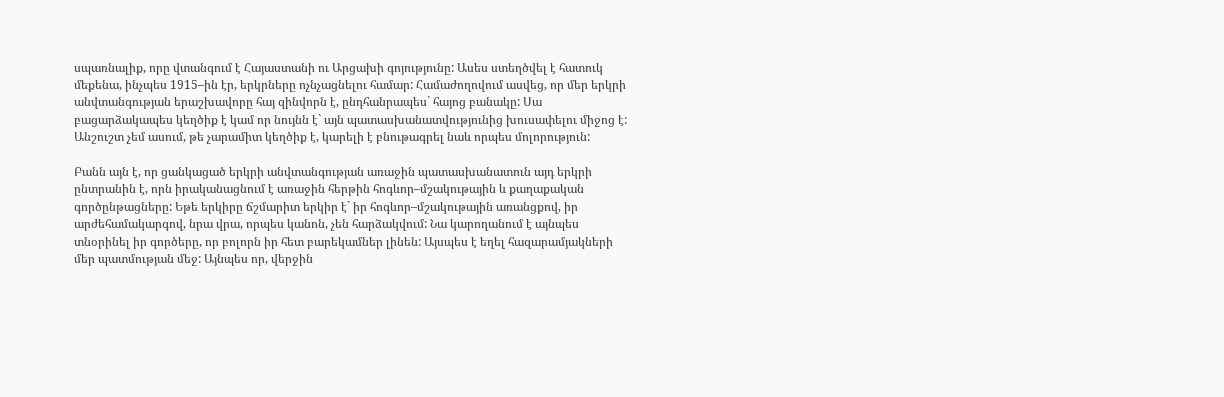սպառնալիք, որը վտանգում է Հայաստանի ու Արցախի գոյությունը: Ասես ստեղծվել է հատուկ մեքենա, ինչպես 1915–ին էր, երկրները ոչնչացնելու համար: Համաժողովում ասվեց, որ մեր երկրի անվտանգության երաշխավորը հայ զինվորն է, ընդհանրապես` հայոց բանակը: Սա բացարձակապես կեղծիք է կամ որ նույնն է` այն պատասխանատվությունից խուսափելու միջոց է: Անշուշտ չեմ ասում, թե չարամիտ կեղծիք է, կարելի է բնութագրել նաև որպես մոլորություն:

Բանն այն է, որ ցանկացած երկրի անվտանգության առաջին պատասխանատուն այդ երկրի ընտրանին է, որն իրականացնում է առաջին հերթին հոգևոր–մշակութային և քաղաքական գործընթացները: Եթե երկիրը ճշմարիտ երկիր է` իր հոգևոր–մշակութային առանցքով, իր արժեհամակարգով, նրա վրա, որպես կանոն, չեն հարձակվում: Նա կարողանում է այնպես տնօրինել իր գործերը, որ բոլորն իր հետ բարեկամներ լինեն: Այսպես է եղել հազարամյակների մեր պատմության մեջ: Այնպես որ, վերջին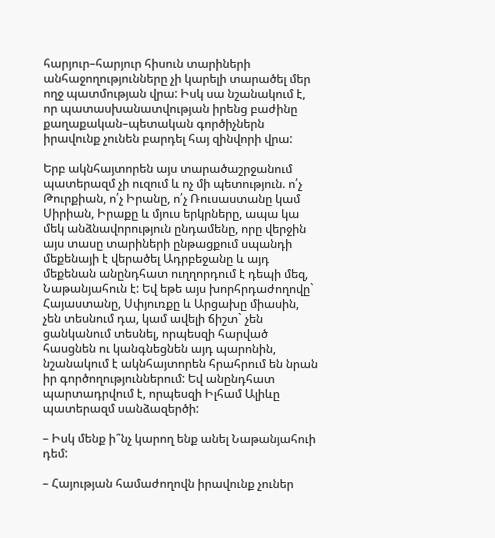հարյուր–հարյուր հիսուն տարիների անհաջողությունները չի կարելի տարածել մեր ողջ պատմության վրա: Իսկ սա նշանակում է, որ պատասխանատվության իրենց բաժինը քաղաքական–պետական գործիչներն իրավունք չունեն բարդել հայ զինվորի վրա:

Երբ ակնհայտորեն այս տարածաշրջանում պատերազմ չի ուզում և ոչ մի պետություն. ո՛չ Թուրքիան, ո՛չ Իրանը, ո՛չ Ռուսաստանը կամ Սիրիան, Իրաքը և մյուս երկրները, ապա կա մեկ անձնավորություն ընդամենը, որը վերջին այս տասը տարիների ընթացքում սպանդի մեքենայի է վերածել Ադրբեջանը և այդ մեքենան անընդհատ ուղղորդում է դեպի մեզ, Նաթանյահուն է: Եվ եթե այս խորհրդաժողովը` Հայաստանը, Սփյուռքը և Արցախը միասին, չեն տեսնում դա, կամ ավելի ճիշտ` չեն ցանկանում տեսնել, որպեսզի հարված հասցնեն ու կանգնեցնեն այդ պարոնին, նշանակում է ակնհայտորեն հրահրում են նրան իր գործողություններում: Եվ անընդհատ պարտադրվում է, որպեսզի Իլհամ Ալիևը պատերազմ սանձազերծի:

– Իսկ մենք ի՞նչ կարող ենք անել Նաթանյահուի դեմ:

– Հայության համաժողովն իրավունք չուներ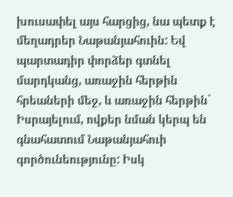խուսափել այս հարցից, նա պետք է մեղադրեր Նաթանյահուին: Եվ պարտադիր փորձեր գտնել մարդկանց, առաջին հերթին հրեաների մեջ, և առաջին հերթին` Իսրայելում, ովքեր նման կերպ են գնահատում Նաթանյահուի գործունեությունը: Իսկ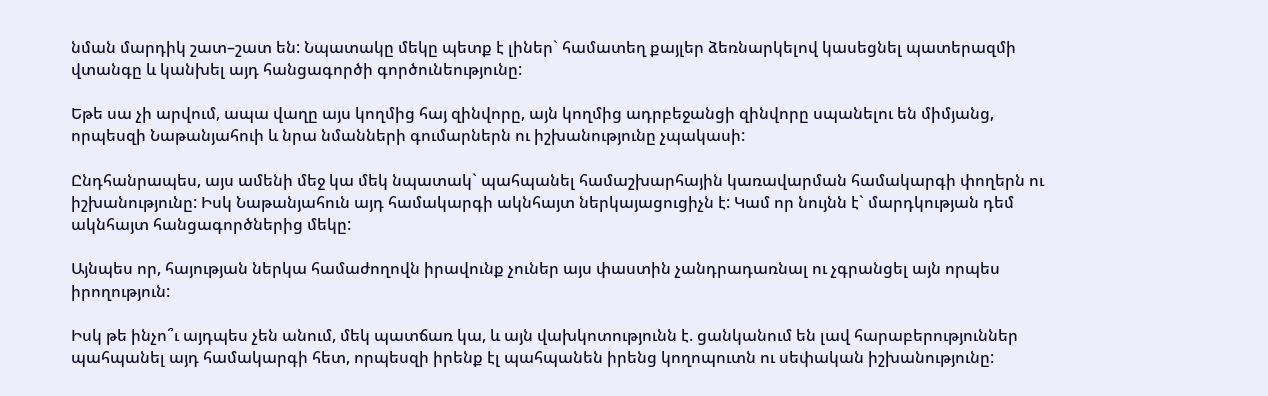նման մարդիկ շատ–շատ են: Նպատակը մեկը պետք է լիներ` համատեղ քայլեր ձեռնարկելով կասեցնել պատերազմի վտանգը և կանխել այդ հանցագործի գործունեությունը:

Եթե սա չի արվում, ապա վաղը այս կողմից հայ զինվորը, այն կողմից ադրբեջանցի զինվորը սպանելու են միմյանց, որպեսզի Նաթանյահուի և նրա նմանների գումարներն ու իշխանությունը չպակասի:

Ընդհանրապես, այս ամենի մեջ կա մեկ նպատակ` պահպանել համաշխարհային կառավարման համակարգի փողերն ու իշխանությունը: Իսկ Նաթանյահուն այդ համակարգի ակնհայտ ներկայացուցիչն է: Կամ որ նույնն է` մարդկության դեմ ակնհայտ հանցագործներից մեկը:

Այնպես որ, հայության ներկա համաժողովն իրավունք չուներ այս փաստին չանդրադառնալ ու չգրանցել այն որպես իրողություն:

Իսկ թե ինչո՞ւ այդպես չեն անում, մեկ պատճառ կա, և այն վախկոտությունն է. ցանկանում են լավ հարաբերություններ պահպանել այդ համակարգի հետ, որպեսզի իրենք էլ պահպանեն իրենց կողոպուտն ու սեփական իշխանությունը: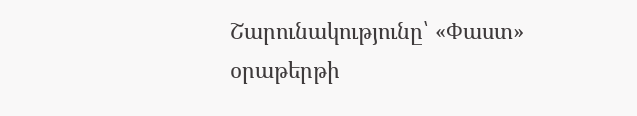Շարունակությունը՝ «Փաստ» օրաթերթի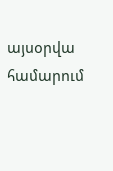այսօրվա համարում